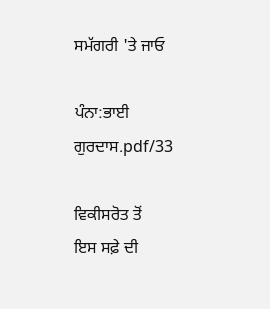ਸਮੱਗਰੀ 'ਤੇ ਜਾਓ

ਪੰਨਾ:ਭਾਈ ਗੁਰਦਾਸ.pdf/33

ਵਿਕੀਸਰੋਤ ਤੋਂ
ਇਸ ਸਫ਼ੇ ਦੀ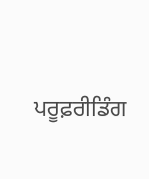ਪਰੂਫ਼ਰੀਡਿੰਗ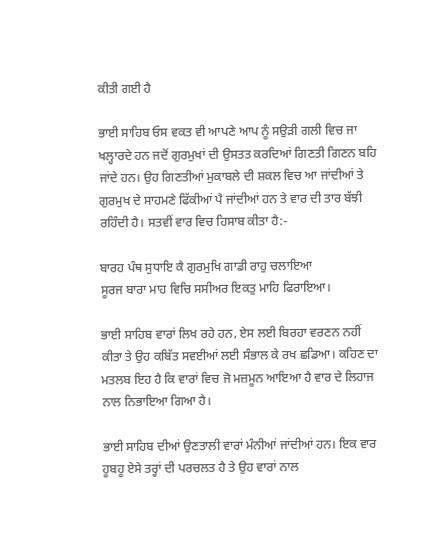ਕੀਤੀ ਗਈ ਹੈ

ਭਾਈ ਸਾਹਿਬ ਓਸ ਵਕਤ ਵੀ ਆਪਣੇ ਆਪ ਨੂੰ ਸਉੜੀ ਗਲੀ ਵਿਚ ਜਾ ਖਲ੍ਹਾਰਦੇ ਹਨ ਜਦੋਂ ਗੁਰਮੁਖਾਂ ਦੀ ਉਸਤਤ ਕਰਦਿਆਂ ਗਿਣਤੀ ਗਿਣਨ ਬਹਿ ਜਾਂਦੇ ਹਨ। ਉਹ ਗਿਣਤੀਆਂ ਮੁਕਾਬਲੇ ਦੀ ਸ਼ਕਲ ਵਿਚ ਆ ਜਾਂਦੀਆਂ ਤੇ ਗੁਰਮੁਖ ਦੇ ਸਾਹਮਣੇ ਫਿੱਕੀਆਂ ਪੈ ਜਾਂਦੀਆਂ ਹਨ ਤੇ ਵਾਰ ਦੀ ਤਾਰ ਬੱਝੀ ਰਹਿੰਦੀ ਹੈ। ਸਤਵੀਂ ਵਾਰ ਵਿਚ ਹਿਸਾਬ ਕੀਤਾ ਹੈ:-

ਬਾਰਹ ਪੰਥ ਸੁਧਾਇ ਕੈ ਗੁਰਮੁਖਿ ਗਾਡੀ ਰਾਹੁ ਚਲਾਇਆ
ਸੂਰਜ ਬਾਰਾ ਮਾਹ ਵਿਚਿ ਸਸੀਅਰ ਇਕਤੁ ਮਾਹਿ ਫਿਰਾਇਆ।

ਭਾਈ ਸਾਹਿਬ ਵਾਰਾਂ ਲਿਖ ਰਹੇ ਹਨ, ਏਸ ਲਈ ਬਿਰਹਾ ਵਰਣਨ ਨਹੀਂ ਕੀਤਾ ਤੇ ਉਹ ਕਬਿੱਤ ਸਵਈਆਂ ਲਈ ਸੰਭਾਲ ਕੇ ਰਖ ਛਡਿਆ। ਕਹਿਣ ਦਾ ਮਤਲਬ ਇਹ ਹੈ ਕਿ ਵਾਰਾਂ ਵਿਚ ਜੋ ਮਜ਼ਮੂਨ ਆਇਆ ਹੈ ਵਾਰ ਦੇ ਲਿਹਾਜ ਨਾਲ ਨਿਭਾਇਆ ਗਿਆ ਹੈ।

ਭਾਈ ਸਾਹਿਬ ਦੀਆਂ ਉਣਤਾਲੀ ਵਾਰਾਂ ਮੰਨੀਆਂ ਜਾਂਦੀਆਂ ਹਨ। ਇਕ ਵਾਰ ਹੂਬਹੂ ਏਸੇ ਤਰ੍ਹਾਂ ਦੀ ਪਰਚਲਤ ਹੈ ਤੇ ਉਹ ਵਾਰਾਂ ਨਾਲ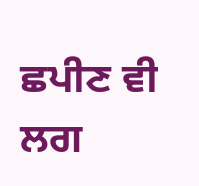ਛਪੀਣ ਵੀ ਲਗ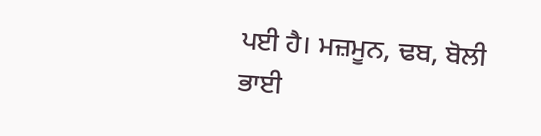ਪਈ ਹੈ। ਮਜ਼ਮੂਨ, ਢਬ, ਬੋਲੀ ਭਾਈ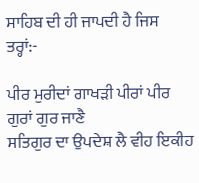ਸਾਹਿਬ ਦੀ ਹੀ ਜਾਪਦੀ ਹੈ ਜਿਸ ਤਰ੍ਹਾਂ:-

ਪੀਰ ਮੁਰੀਦਾਂ ਗਾਖੜੀ ਪੀਰਾਂ ਪੀਰ ਗੁਰਾਂ ਗੁਰ ਜਾਣੈ
ਸਤਿਗੁਰ ਦਾ ਉਪਦੇਸ਼ ਲੈ ਵੀਹ ਇਕੀਹ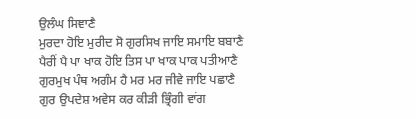ਉਲੰਘ ਸਿਞਾਣੈ
ਮੁਰਦਾ ਹੋਇ ਮੁਰੀਦ ਸੋ ਗੁਰਸਿਖ ਜਾਇ ਸਮਾਇ ਬਬਾਣੈ
ਪੈਰੀਂ ਪੈ ਪਾ ਖਾਕ ਹੋਇ ਤਿਸ ਪਾ ਖਾਕ ਪਾਕ ਪਤੀਆਣੈ
ਗੁਰਮੁਖ ਪੰਥ ਅਗੰਮ ਹੈ ਮਰ ਮਰ ਜੀਵੇ ਜਾਇ ਪਛਾਣੈ
ਗੁਰ ਉਪਦੇਸ਼ ਅਵੇਸ ਕਰ ਕੀੜੀ ਭ੍ਰਿੰਗੀ ਵਾਂਗ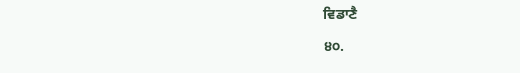ਵਿਡਾਣੈ

੪੦.